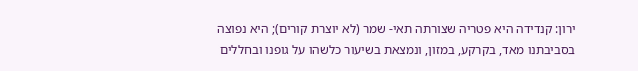ירון: קנדידה היא פטריה שצורתה תאי- שמר (לא יוצרת קורים); היא נפוצה בסביבתנו מאד, בקרקע, במזון, ונמצאת בשיעור כלשהו על גופנו ובחללים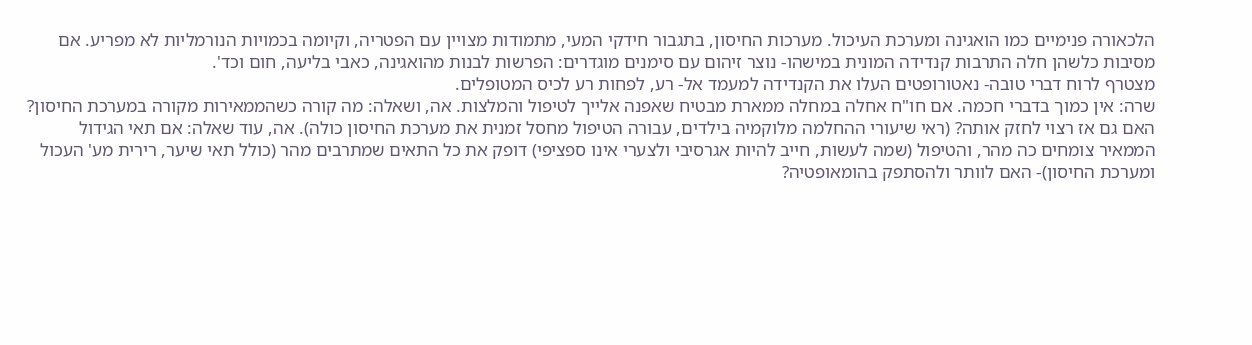הלכאורה פנימיים כמו הואגינה ומערכת העיכול. מערכות החיסון, בתגבור חידקי המעי, מתמודות מצויין עם הפטריה, וקיומה בכמויות הנורמליות לא מפריע. אם מסיבות כלשהן חלה התרבות קנדידה המונית במישהו- נוצר זיהום עם סימנים מוגדרים: הפרשות לבנות מהואגינה, כאבי בליעה, חום וכד'.
מצטרף לרוח דברי טובה- נאטורופטים העלו את הקנדידה למעמד אל- רע, לפחות רע לכיס המטופלים.
שרה: אין כמוך בדברי חכמה. אם חו"ח אחלה במחלה ממארת מבטיח שאפנה אלייך לטיפול והמלצות. אה, ושאלה: מה קורה כשהממאירות מקורה במערכת החיסון? האם גם אז רצוי לחזק אותה? (ראי שיעורי ההחלמה מלוקמיה בילדים, עבורה הטיפול מחסל זמנית את מערכת החיסון כולה). אה, עוד שאלה: אם תאי הגידול הממאיר צומחים כה מהר, והטיפול (שמה לעשות, חייב להיות אגרסיבי ולצערי אינו ספציפי) דופק את כל התאים שמתרבים מהר (כולל תאי שיער, רירית מע' העכול ומערכת החיסון)- האם לוותר ולהסתפק בהומאופטיה?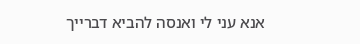אנא עני לי ואנסה להביא דברייך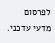לפרסום מדעי עדכני.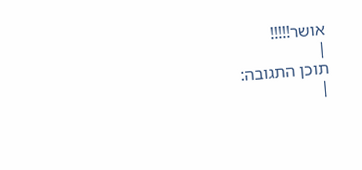אושר!!!!!
|
תוכן התגובה:
|